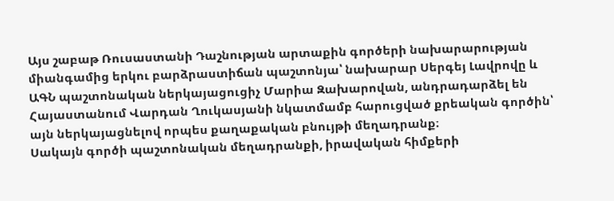Այս շաբաթ Ռուսաստանի Դաշնության արտաքին գործերի նախարարության միանգամից երկու բարձրաստիճան պաշտոնյա՝ նախարար Սերգեյ Լավրովը և ԱԳՆ պաշտոնական ներկայացուցիչ Մարիա Զախարովան, անդրադարձել են Հայաստանում Վարդան Ղուկասյանի նկատմամբ հարուցված քրեական գործին՝ այն ներկայացնելով որպես քաղաքական բնույթի մեղադրանք։
Սակայն գործի պաշտոնական մեղադրանքի, իրավական հիմքերի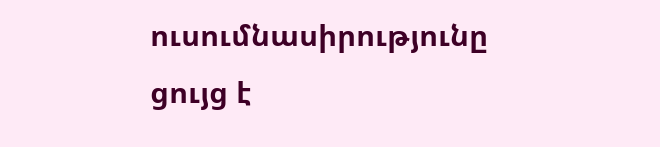ուսումնասիրությունը ցույց է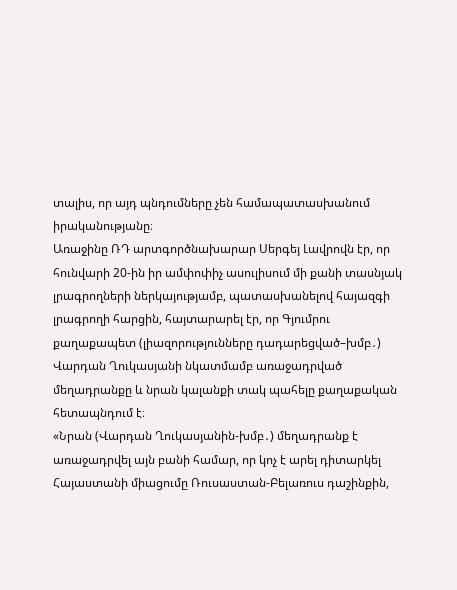տալիս, որ այդ պնդումները չեն համապատասխանում իրականությանը։
Առաջինը ՌԴ արտգործնախարար Սերգեյ Լավրովն էր, որ հունվարի 20-ին իր ամփոփիչ ասուլիսում մի քանի տասնյակ լրագրողների ներկայությամբ, պատասխանելով հայազգի լրագրողի հարցին, հայտարարել էր, որ Գյումրու քաղաքապետ (լիազորությունները դադարեցված–խմբ․) Վարդան Ղուկասյանի նկատմամբ առաջադրված մեղադրանքը և նրան կալանքի տակ պահելը քաղաքական հետապնդում է։
«Նրան (Վարդան Ղուկասյանին-խմբ․) մեղադրանք է առաջադրվել այն բանի համար, որ կոչ է արել դիտարկել Հայաստանի միացումը Ռուսաստան-Բելառուս դաշինքին,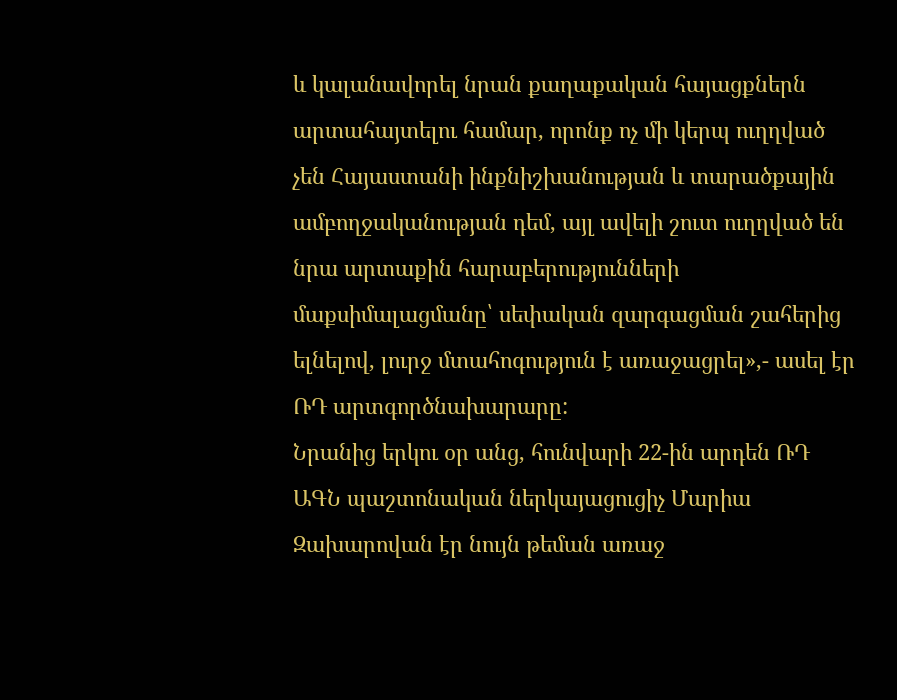և կալանավորել նրան քաղաքական հայացքներն արտահայտելու համար, որոնք ոչ մի կերպ ուղղված չեն Հայաստանի ինքնիշխանության և տարածքային ամբողջականության դեմ, այլ ավելի շուտ ուղղված են նրա արտաքին հարաբերությունների մաքսիմալացմանը՝ սեփական զարգացման շահերից ելնելով, լուրջ մտահոգություն է առաջացրել»,- ասել էր ՌԴ արտգործնախարարը:
Նրանից երկու օր անց, հունվարի 22-ին արդեն ՌԴ ԱԳՆ պաշտոնական ներկայացուցիչ Մարիա Զախարովան էր նույն թեման առաջ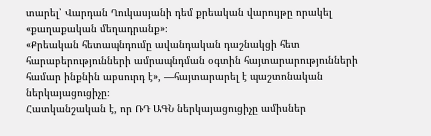տարել՝ Վարդան Ղուկասյանի դեմ քրեական վարույթը որակել «քաղաքական մեղադրանք»։
«Քրեական հետապնդումը ավանդական դաշնակցի հետ հարաբերությունների ամրապնդման օգտին հայտարարությունների համար ինքնին աբսուրդ է», —հայտարարել է պաշտոնական ներկայացուցիչը։
Հատկանշական է, որ ՌԴ ԱԳՆ ներկայացուցիչը ամիսներ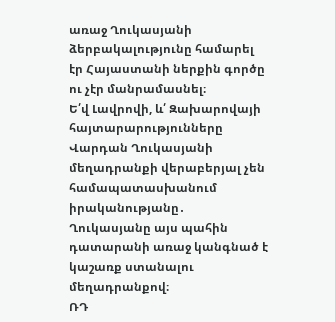առաջ Ղուկասյանի ձերբակալությունը համարել էր Հայաստանի ներքին գործը ու չէր մանրամասնել։
Ե՛վ Լավրովի, և՛ Զախարովայի հայտարարությունները Վարդան Ղուկասյանի մեղադրանքի վերաբերյալ չեն համապատասխանում իրականությանը․ Ղուկասյանը այս պահին դատարանի առաջ կանգնած է կաշառք ստանալու մեղադրանքով։
ՌԴ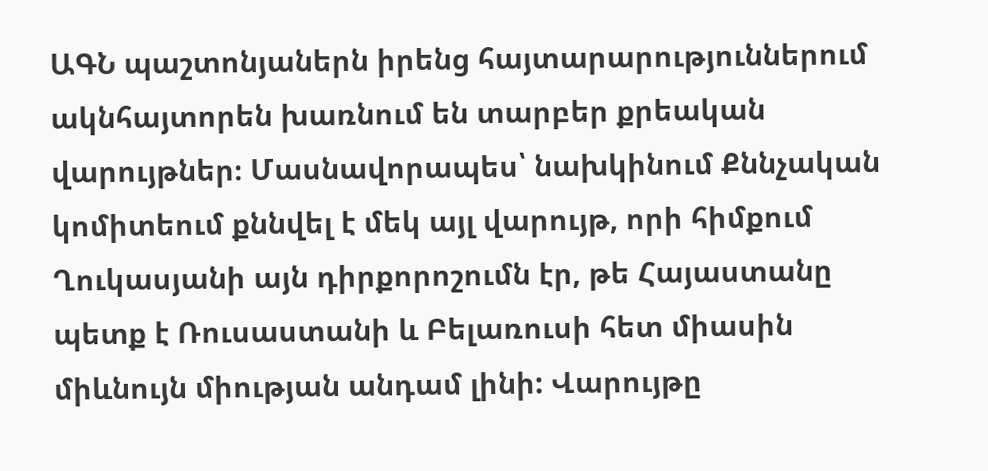ԱԳՆ պաշտոնյաներն իրենց հայտարարություններում ակնհայտորեն խառնում են տարբեր քրեական վարույթներ։ Մասնավորապես՝ նախկինում Քննչական կոմիտեում քննվել է մեկ այլ վարույթ, որի հիմքում Ղուկասյանի այն դիրքորոշումն էր, թե Հայաստանը պետք է Ռուսաստանի և Բելառուսի հետ միասին միևնույն միության անդամ լինի: Վարույթը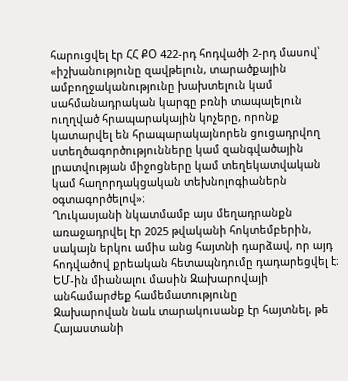հարուցվել էր ՀՀ ՔՕ 422-րդ հոդվածի 2-րդ մասով՝ «իշխանությունը զավթելուն, տարածքային ամբողջականությունը խախտելուն կամ սահմանադրական կարգը բռնի տապալելուն ուղղված հրապարակային կոչերը, որոնք կատարվել են հրապարակայնորեն ցուցադրվող ստեղծագործությունները կամ զանգվածային լրատվության միջոցները կամ տեղեկատվական կամ հաղորդակցական տեխնոլոգիաներն օգտագործելով»։
Ղուկասյանի նկատմամբ այս մեղադրանքն առաջադրվել էր 2025 թվականի հոկտեմբերին, սակայն երկու ամիս անց հայտնի դարձավ, որ այդ հոդվածով քրեական հետապնդումը դադարեցվել է։
ԵՄ-ին միանալու մասին Զախարովայի անհամարժեք համեմատությունը
Զախարովան նաև տարակուսանք էր հայտնել, թե Հայաստանի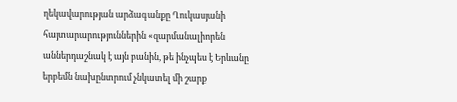ղեկավարության արձագանքը Ղուկասյանի հայտարարություններին «զարմանալիորեն աններդաշնակ է այն բանին, թե ինչպես է Երևանը երբեմն նախընտրում չնկատել մի շարք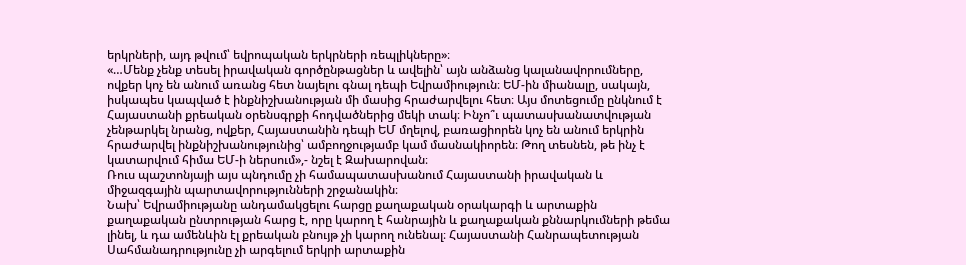երկրների, այդ թվում՝ եվրոպական երկրների ռեպլիկները»։
«…Մենք չենք տեսել իրավական գործընթացներ և ավելին՝ այն անձանց կալանավորումները, ովքեր կոչ են անում առանց հետ նայելու գնալ դեպի Եվրամիություն։ ԵՄ-ին միանալը, սակայն, իսկապես կապված է ինքնիշխանության մի մասից հրաժարվելու հետ։ Այս մոտեցումը ընկնում է Հայաստանի քրեական օրենսգրքի հոդվածներից մեկի տակ։ Ինչո՞ւ պատասխանատվության չենթարկել նրանց, ովքեր, Հայաստանին դեպի ԵՄ մղելով, բառացիորեն կոչ են անում երկրին հրաժարվել ինքնիշխանությունից՝ ամբողջությամբ կամ մասնակիորեն։ Թող տեսնեն, թե ինչ է կատարվում հիմա ԵՄ-ի ներսում»,- նշել է Զախարովան։
Ռուս պաշտոնյայի այս պնդումը չի համապատասխանում Հայաստանի իրավական և միջազգային պարտավորությունների շրջանակին։
Նախ՝ Եվրամիությանը անդամակցելու հարցը քաղաքական օրակարգի և արտաքին քաղաքական ընտրության հարց է, որը կարող է հանրային և քաղաքական քննարկումների թեմա լինել, և դա ամենևին էլ քրեական բնույթ չի կարող ունենալ։ Հայաստանի Հանրապետության Սահմանադրությունը չի արգելում երկրի արտաքին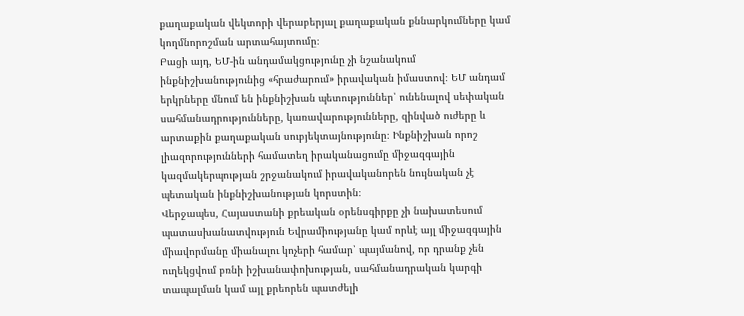քաղաքական վեկտորի վերաբերյալ քաղաքական քննարկումները կամ կողմնորոշման արտահայտումը։
Բացի այդ, ԵՄ-ին անդամակցությունը չի նշանակում ինքնիշխանությունից «հրաժարում» իրավական իմաստով։ ԵՄ անդամ երկրները մնում են ինքնիշխան պետություններ՝ ունենալով սեփական սահմանադրությունները, կառավարությունները, զինված ուժերը և արտաքին քաղաքական սուբյեկտայնությունը։ Ինքնիշխան որոշ լիազորությունների համատեղ իրականացումը միջազգային կազմակերպության շրջանակում իրավականորեն նույնական չէ պետական ինքնիշխանության կորստին։
Վերջապես, Հայաստանի քրեական օրենսգիրքը չի նախատեսում պատասխանատվություն Եվրամիությանը կամ որևէ այլ միջազգային միավորմանը միանալու կոչերի համար՝ պայմանով, որ դրանք չեն ուղեկցվում բռնի իշխանափոխության, սահմանադրական կարգի տապալման կամ այլ քրեորեն պատժելի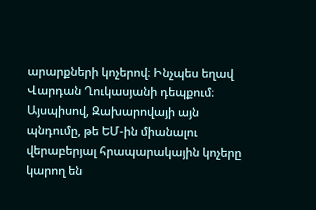արարքների կոչերով։ Ինչպես եղավ Վարդան Ղուկասյանի դեպքում։
Այսպիսով, Զախարովայի այն պնդումը, թե ԵՄ-ին միանալու վերաբերյալ հրապարակային կոչերը կարող են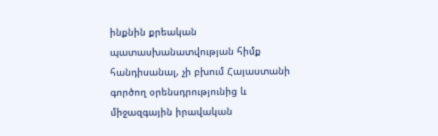ինքնին քրեական պատասխանատվության հիմք հանդիսանալ, չի բխում Հայաստանի գործող օրենսդրությունից և միջազգային իրավական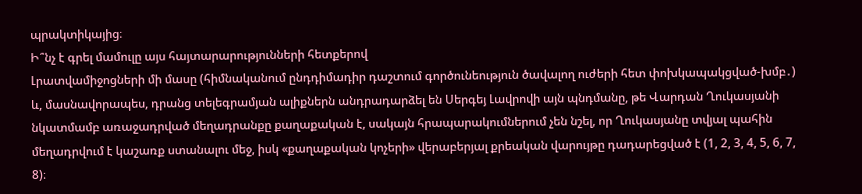պրակտիկայից։
Ի՞նչ է գրել մամուլը այս հայտարարությունների հետքերով
Լրատվամիջոցների մի մասը (հիմնականում ընդդիմադիր դաշտում գործունեություն ծավալող ուժերի հետ փոխկապակցված-խմբ․) և, մասնավորապես, դրանց տելեգրամյան ալիքներն անդրադարձել են Սերգեյ Լավրովի այն պնդմանը, թե Վարդան Ղուկասյանի նկատմամբ առաջադրված մեղադրանքը քաղաքական է, սակայն հրապարակումներում չեն նշել, որ Ղուկասյանը տվյալ պահին մեղադրվում է կաշառք ստանալու մեջ, իսկ «քաղաքական կոչերի» վերաբերյալ քրեական վարույթը դադարեցված է (1, 2, 3, 4, 5, 6, 7, 8)։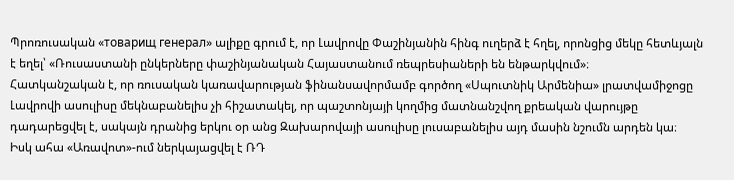Պրոռուսական «товарищ генерал» ալիքը գրում է, որ Լավրովը Փաշինյանին հինգ ուղերձ է հղել, որոնցից մեկը հետևյալն է եղել՝ «Ռուսաստանի ընկերները փաշինյանական Հայաստանում ռեպրեսիաների են ենթարկվում»։
Հատկանշական է, որ ռուսական կառավարության ֆինանսավորմամբ գործող «Սպուտնիկ Արմենիա» լրատվամիջոցը Լավրովի ասուլիսը մեկնաբանելիս չի հիշատակել, որ պաշտոնյայի կողմից մատնանշվող քրեական վարույթը դադարեցվել է, սակայն դրանից երկու օր անց Զախարովայի ասուլիսը լուսաբանելիս այդ մասին նշումն արդեն կա։
Իսկ ահա «Առավոտ»-ում ներկայացվել է ՌԴ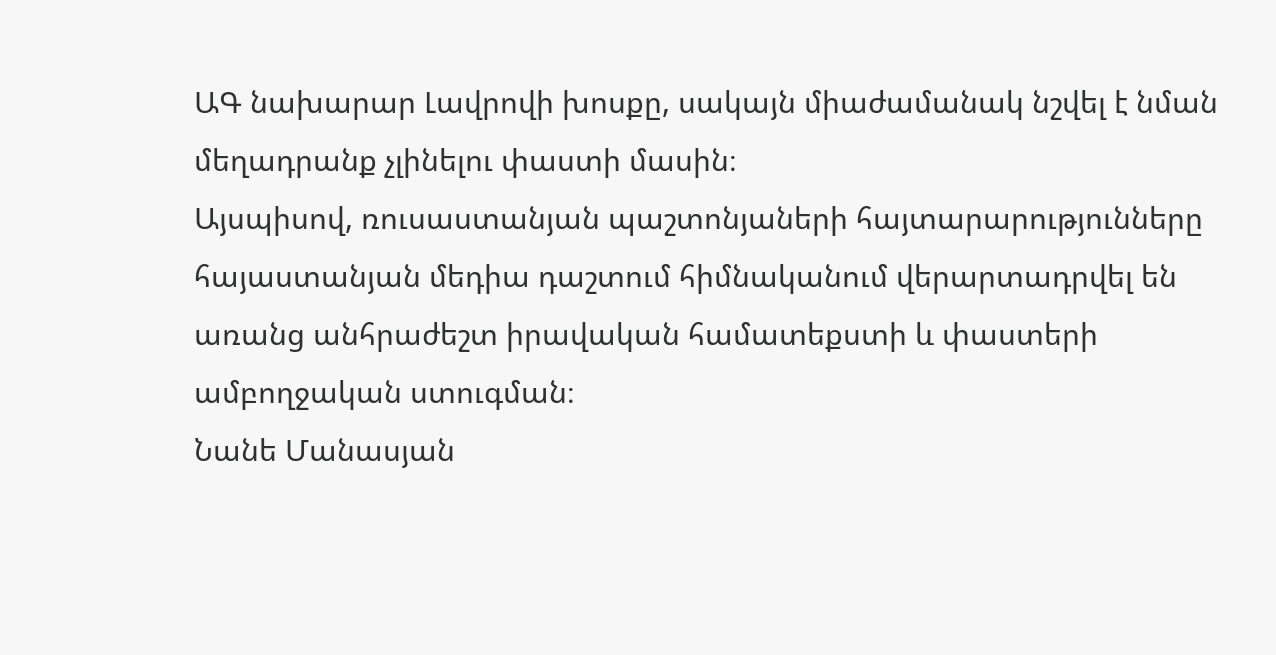ԱԳ նախարար Լավրովի խոսքը, սակայն միաժամանակ նշվել է նման մեղադրանք չլինելու փաստի մասին։
Այսպիսով, ռուսաստանյան պաշտոնյաների հայտարարությունները հայաստանյան մեդիա դաշտում հիմնականում վերարտադրվել են առանց անհրաժեշտ իրավական համատեքստի և փաստերի ամբողջական ստուգման։
Նանե Մանասյան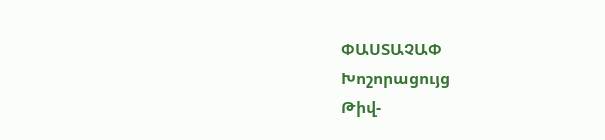ՓԱՍՏԱՉԱՓ
Խոշորացույց
Թիվ-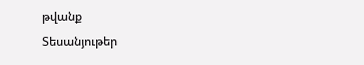թվանք
Տեսանյութեր